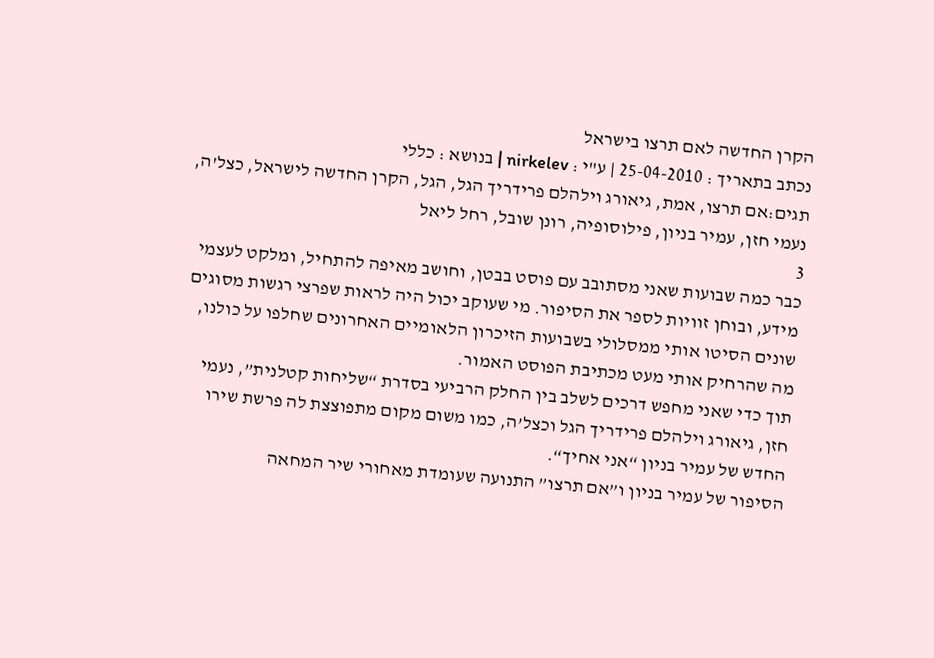הקרן החדשה לאם תרצו בישראל
נכתב בתאריך : 25-04-2010 | ע"י : nirkelev | בנושא : כללי
תגים:אם תרצו, אמת, גיאורג וילהלם פרידריך הגל, הגל, הקרן החדשה לישראל, כצל'ה, נעמי חזן, עמיר בניון, פילוסופיה, רונן שובל, רחל ליאל
3
כבר כמה שבועות שאני מסתובב עם פוסט בבטן, וחושב מאיפה להתחיל, ומלקט לעצמי מידע, ובוחן זוויות לספר את הסיפור. מי שעוקב יכול היה לראות שפרצי רגשות מסוגים שונים הסיטו אותי ממסלולי בשבועות הזיכרון הלאומיים האחרונים שחלפו על כולנו, מה שהרחיק אותי מעט מכתיבת הפוסט האמור.
תוך כדי שאני מחפש דרכים לשלב בין החלק הרביעי בסדרת “שליחות קטלנית”, נעמי חזן, גיאורג וילהלם פרידריך הגל וכצל’ה, כמו משום מקום מתפוצצת לה פרשת שירו החדש של עמיר בניון “אני אחיך“.
הסיפור של עמיר בניון ו”אם תרצו” התנועה שעומדת מאחורי שיר המחאה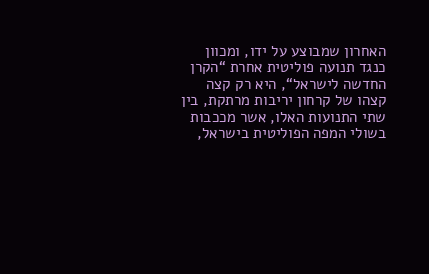האחרון שמבוצע על ידו, ומכוון כנגד תנועה פוליטית אחרת “הקרן החדשה לישראל“, היא רק קצה קצהו של קרחון יריבות מרתקת, בין שתי התנועות האלו, אשר מככבות בשולי המפה הפוליטית בישראל,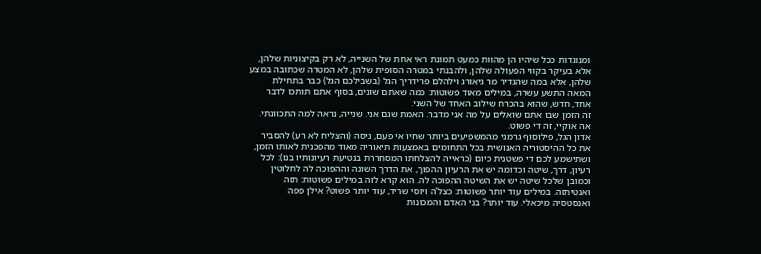ומנוגדות ככל שיהיו הן מהוות כמעט תמונת ראי אחת של השנייה, לא רק בקיצוניות שלהן, אלא בעיקר בקווי הפעולה שלהן, ולהבנתי במטרה הסופית שלהן, לא המטרה שכתובה במצע שלהן, אלא במה שהגדיר מר גיאורג וילהלם פרידריך הגל (בשבילכם הגל) כבר בתחילת המאה התשע עשרה, במילים מאוד פשוטות: כמה שאתם שונים, בסוף אתם תותכו לדבר אחד, חדש, שהוא בהכרח שילוב האחד של השני.
זה הזמן שבו אתם שואלים על מה אני מדבר. האמת שגם אני. שנייה, נראה למה התכוונתי. אה אוקיי, זה די פשוט.
אדון הגל, פילוסוף גרמני מהמשפיעים ביותר שחיו אי פעם, ניסה (והצליח לא רע) להסביר את כל ההיסטוריה האנושית בכל התחומים באמצעות תיאוריה מאוד מהפכנית לאותו הזמן, ושתישמע לכם די פשטנית כיום (כראייה להצלחתו המסחררת בנטיעת רעיונותיו בנו): לכל רעיון, דרך, שיטה וכדומה יש את הרעיון ההפוך, את הדרך השונה וההפוכה לה לחלוטין וכמובן שלכל שיטה יש את השיטה ההפוכה לה. הוא קרא לזה במילים פשוטות: תזה ואנטיתזה. במילים עוד יותר פשוטות: כצל’ה ויוסי שריד, עוד יותר פשוט? אילן פפה ואנסטסיה מיכאלי. עוד יותר? בני האדם והמכונות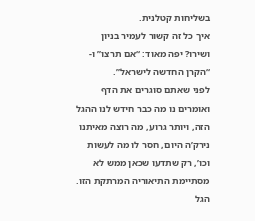בשליחות קטלנית.
איך כל זה קשור לעמיר בניון ושירו? יפה מאוד: “אם תרצו” ו- “הקרן החדשה לישראל”.
לפני שאתם סוגרים את הדף ואומרים נו מה כבר חידש לנו ההגל הזה, ויותר גרוע, מה רוצה מאיתנו נירק’ה היום, חסר לו מה לעשות וכו’, רק שתדעו שכאן ממש לא מסתיימת התיאוריה המרתקת הזו.
הגל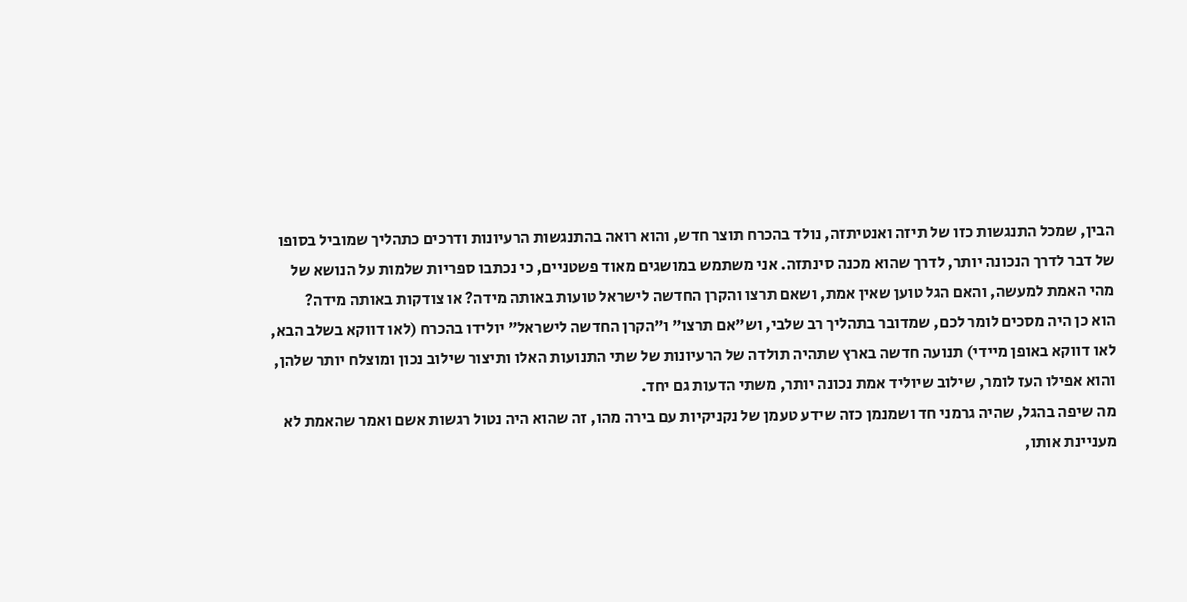הבין, שמכל התנגשות כזו של תיזה ואנטיתזה, נולד בהכרח תוצר חדש, והוא רואה בהתנגשות הרעיונות ודרכים כתהליך שמוביל בסופו של דבר לדרך הנכונה יותר, לדרך שהוא מכנה סינתזה. אני משתמש במושגים מאוד פשטניים, כי נכתבו ספריות שלמות על הנושא של מהי האמת למעשה, והאם הגל טוען שאין אמת, ושאם תרצו והקרן החדשה לישראל טועות באותה מידה? או צודקות באותה מידה?
הוא כן היה מסכים לומר לכם, שמדובר בתהליך רב שלבי, וש”אם תרצו” ו”הקרן החדשה לישראל” יולידו בהכרח (לאו דווקא בשלב הבא, לאו דווקא באופן מיידי) תנועה חדשה בארץ שתהיה תולדה של הרעיונות של שתי התנועות האלו ותיצור שילוב נכון ומוצלח יותר שלהן, והוא אפילו העז לומר, שילוב שיוליד אמת נכונה יותר, משתי הדעות גם יחד.
מה שיפה בהגל, שהיה גרמני חד ושמנמן כזה שידע טעמן של נקניקיות עם בירה מהו, זה שהוא היה נטול רגשות אשם ואמר שהאמת לא מעניינת אותו,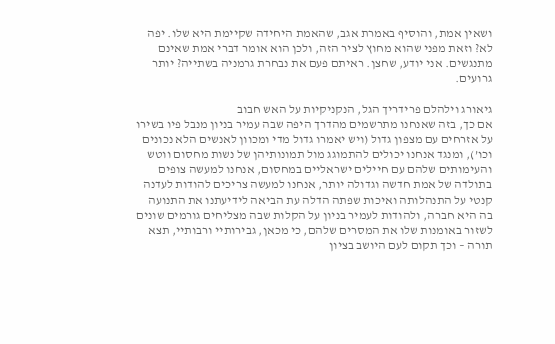ושאין אמת, והוסיף באמרת אגב, שהאמת היחידה שקיימת היא שלו. יפה לא? וזאת מפני שהוא מחוץ לציר הזה, ולכן הוא אומר דברי אמת שאינם מתנגשים. אני יודע, שחצן. ראיתם פעם את נבחרת גרמניה בשתייה? יותר גרועים.

גיאורג וילהלם פרידריך הגל, הנקניקיות על האש חבוב
אם כך, בזה שאנחנו מתרשמים מהדרך היפה שבה עמיר בניון מנבל פיו בשירו על אזרחים עם מצפון גדול (ויש יאמרו גדול מדי ומכוון לאנשים הלא נכונים וכו’), ומנגד אנחנו יכולים להתמוגג מול תמונותיהן של נשות מחסום ווטש והעימותים שלהם עם חיילים ישראליים במחסום, אנחנו למעשה צופים בתולדה של אמת חדשה וגדולה יותר, אנחנו למעשה צריכים להודות לעדנה קנטי על התנהלותה ואיכות שפתה הדלה עת הביאה לידיעתנו את התנועה בה היא חברה, ולהודות לעמיר בניון על הקלות שבה מצליחים גורמים שונים לשזור באומנות שלו את המסרים שלהם, כי מכאן, גבירותיי ורבותיי, תצא תורה – וכך תקום לעם היושב בציון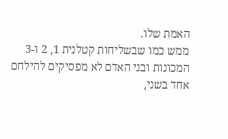האמת שלו.
ממש כמו שבשליחות קטלנית 1, 2 ו-3 המכונות ובני האדם לא מפסיקים להילחם אחד בשני,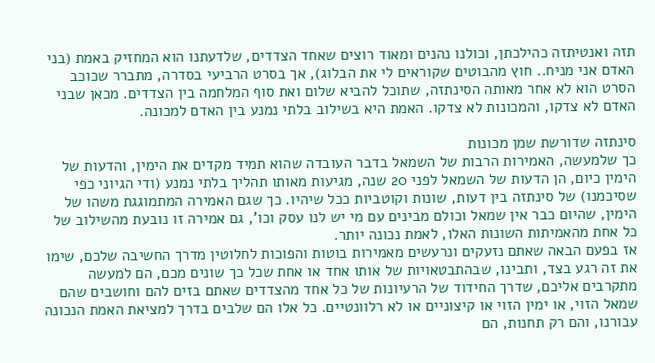תזה ואנטיתזה כהילכתן, וכולנו נהנים ומאוד רוצים שאחד הצדדים, שלדעתנו הוא המחזיק באמת (בני האדם אני מניח.. חוץ מהבוטים שקוראים לי את הבלוג), אך בסרט הרביעי בסדרה, מתברר שכוכב הסרט הוא לא אחר מאותה הסינתזה, שתוכל להביא שלום ואת סוף המלחמה בין הצדדים. מכאן שבני האדם לא צדקו, והמכונות לא צדקו. האמת היא בשילוב בלתי נמנע בין האדם למכונה.

סינתזה שדורשת שמן מכונות
כך שלמעשה, האמירות הרבות של השמאל בדבר העובדה שהוא תמיד מקדים את הימין, והדעות של הימין כיום, הן הדעות של השמאל לפני 20 שנה, מגיעות מאותו תהליך בלתי נמנע (ודי הגיוני כפי שסיכמנו) של סינתזה בין דעות, שונות וקוטביות ככל שיהיו. כך שגם האמירה המתמוגגת משהו של הימין, שהיום כבר אין שמאל וכולם מבינים עם מי יש לנו עסק וכו’, גם אמירה זו נובעת מהשילוב של כל אחת מהאמיתות השונות האלו, לאמת נכונה יותר.
אז בפעם הבאה שאתם נזעקים ונרעשים מאמירות בוטות והפוכות לחלוטין מדרך החשיבה שלכם, שימו את זה רגע בצד, ותבינו, שבהתבטאויות של אותו אחד או אחת שכל כך שונים מכם, הם למעשה מתקרבים אליכם, שדרך החידוד של הרעיונות של כל אחד מהצדדים שאתם בזים להם וחושבים שהם שמאל הזוי, או ימין הזוי או קיצוניים או לא רלוונטיים. כל אלו הם שלבים בדרך למציאת האמת הנכונה עבורנו, והם רק תחנות, הם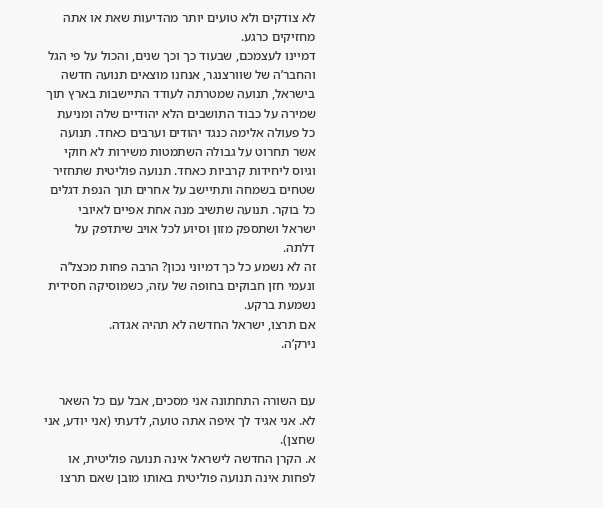לא צודקים ולא טועים יותר מהדיעות שאת או אתה מחזיקים כרגע.
דמיינו לעצמכם, שבעוד כך וכך שנים, והכול על פי הגל והחבר’ה של שוורצנגר, אנחנו מוצאים תנועה חדשה בישראל, תנועה שמטרתה לעודד התיישבות בארץ תוך שמירה על כבוד התושבים הלא יהודיים שלה ומניעת כל פעולה אלימה כנגד יהודים וערבים כאחד. תנועה אשר תחרוט על גבולה השתמטות משירות לא חוקי וגיוס ליחידות קרביות כאחד. תנועה פוליטית שתחזיר שטחים בשמחה ותתיישב על אחרים תוך הנפת דגלים כל בוקר. תנועה שתשיב מנה אחת אפיים לאיובי ישראל ושתספק מזון וסיוע לכל אויב שיתדפק על דלתה.
זה לא נשמע כל כך דמיוני נכון? הרבה פחות מכצל’ה ונעמי חזן חבוקים בחופה של עזה, כשמוסיקה חסידית נשמעת ברקע.
אם תרצו, ישראל החדשה לא תהיה אגדה.
נירק’ה.


עם השורה התחתונה אני מסכים, אבל עם כל השאר לא. אני אגיד לך איפה אתה טועה, לדעתי (אני יודע, אני שחצן).
א. הקרן החדשה לישראל אינה תנועה פוליטית, או לפחות אינה תנועה פוליטית באותו מובן שאם תרצו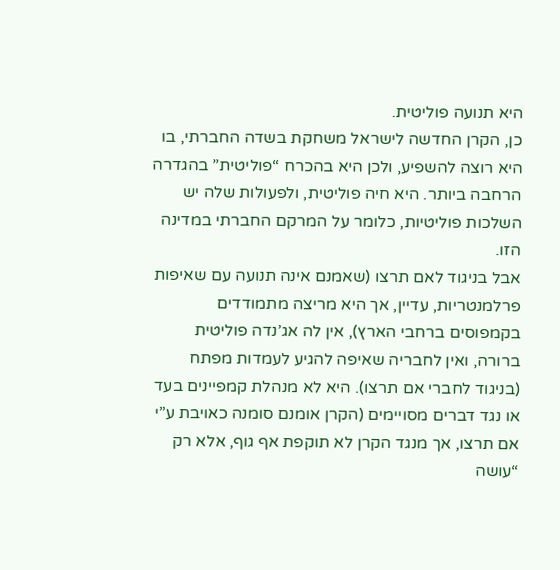היא תנועה פוליטית.
כן, הקרן החדשה לישראל משחקת בשדה החברתי, בו היא רוצה להשפיע, ולכן היא בהכרח “פוליטית” בהגדרה הרחבה ביותר. היא חיה פוליטית, ולפעולות שלה יש השלכות פוליטיות, כלומר על המרקם החברתי במדינה הזו.
אבל בניגוד לאם תרצו (שאמנם אינה תנועה עם שאיפות פרלמנטריות, עדיין, אך היא מריצה מתמודדים בקמפוסים ברחבי הארץ), אין לה אג’נדה פוליטית ברורה, ואין לחבריה שאיפה להגיע לעמדות מפתח (בניגוד לחברי אם תרצו). היא לא מנהלת קמפיינים בעד או נגד דברים מסויימים (הקרן אומנם סומנה כאויבת ע”י אם תרצו, אך מנגד הקרן לא תוקפת אף גוף, אלא רק “עושה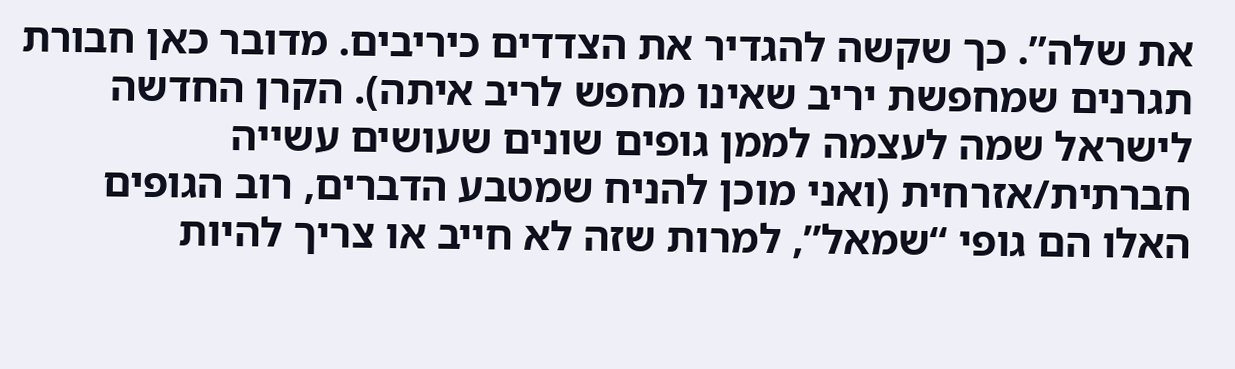את שלה”. כך שקשה להגדיר את הצדדים כיריבים. מדובר כאן חבורת תגרנים שמחפשת יריב שאינו מחפש לריב איתה). הקרן החדשה לישראל שמה לעצמה לממן גופים שונים שעושים עשייה חברתית/אזרחית (ואני מוכן להניח שמטבע הדברים, רוב הגופים האלו הם גופי “שמאל”, למרות שזה לא חייב או צריך להיות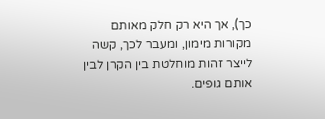כך), אך היא רק חלק מאותם מקורות מימון, ומעבר לכך, קשה לייצר זהות מוחלטת בין הקרן לבין אותם גופים.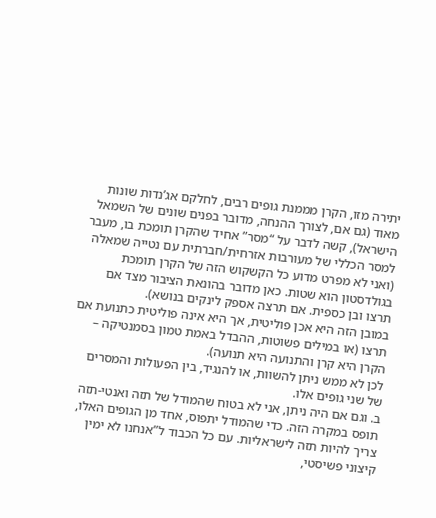יתירה מזו, הקרן מממנת גופים רבים, לחלקם אג’נדות שונות מאוד (גם אם, לצורך ההנחה, מדובר בפנים שונים של השמאל הישראל), קשה לדבר על “מסר” אחיד שהקרן תומכת בו, מעבר למסר הכללי של מעורבות אזרחית/חברתית עם נטייה שמאלה (ואני לא מפרט מדוע כל הקשקוש הזה של הקרן תומכת בגולדסטון הוא שטות. כאן מדובר בהונאת הציבור מצד אם תרצו ובן כספית. אם תרצה אספק לינקים בנושא).
במובן הזה היא אכן פוליטית, אך היא אינה פוליטית כתנועת אם תרצו (או במילים פשוטות, ההבדל באמת טמון בסמנטיקה – הקרן היא קרן והתנועה היא תנועה).
לכן לא ממש ניתן להשוות, או להנגיד, בין הפעולות והמסרים של שני גופים אלו.
ב. וגם אם היה ניתן, אני לא בטוח שהמודל של תזה ואנטי-תזה תופס במקרה הזה. כדי שהמודל יתפוס, אחד מן הגופים האלו, צריך להיות תזה לישראליות. עם כל הכבוד ל”אנחנו לא ימין קיצוני פשיסטי,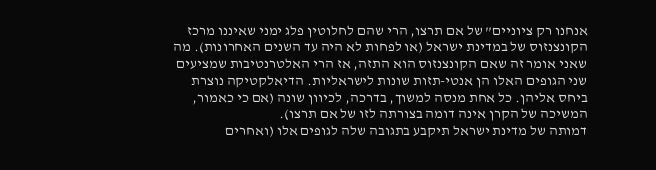אנחנו רק ציוניים” של אם תרצו, הרי שהם לחלוטין פלג ימני שאיננו מרכז הקונצנזוס של במדינת ישראל (או לפחות לא היה עד השנים האחרונות). מה שאני אומר זה שאם הקונצנזוס הוא התזה, אז הרי האלטרנטיבות שמציעים שני הגופים האלו הן אנטי-תזות שונות לישראליות. הדיאלקטיקה נוצרת ביחס אליהן. כל אחת מנסה למשוך, בדרכה, לכיוון שונה (אם כי כאמור, המשיכה של הקרן אינה דומה בצורתה לזו של אם תרצו).
דמותה של מדינת ישראל תיקבע בתגובה שלה לגופים אלו (ואחרים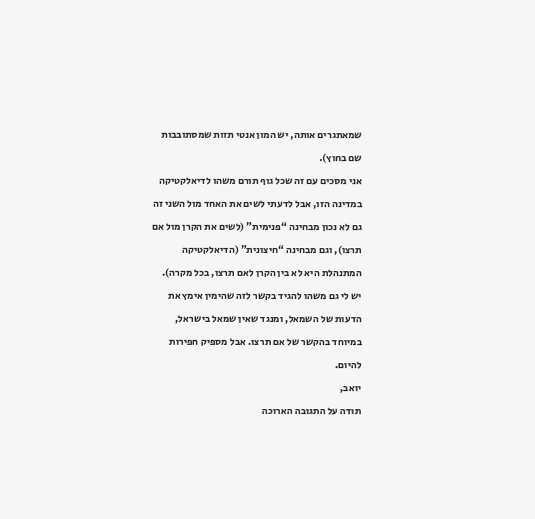שמאתגרים אותה, יש המון אנטי תזות שמסתובבות שם בחוץ).
אני מסכים עם זה שכל גוף תורם משהו לדיאלקטיקה במדינה הזו, אבל לדעתי לשים את האחד מול השני זה גם לא נכון מבחינה “פנימית” (לשים את הקרן מול אם תרצו), וגם מבחינה “חיצונית” (הדיאלקטיקה המתנהלת היא לא בין הקרן לאם תרצו, בכל מקרה).
יש לי גם משהו להגיד בקשר לזה שהימין אימץ את הדעות של השמאל, ומנגד שאין שמאל בישראל, במיוחד בהקשר של אם תרצו. אבל מספיק חפירות להיום.
יואב,
תודה על התגובה הארוכה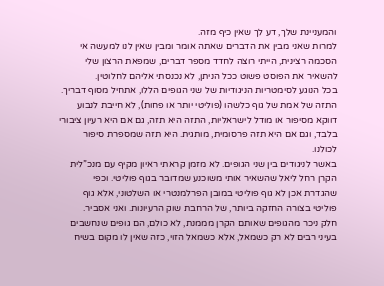והמעניינת שלך, דע לך שאין כיף מזה.
למרות שאני מבין את הדברים שאתה אומר ומבין שאין לנו למעשה אי הסכמה רצינית, הייתי רוצה לחדד מספר דברים, שמפאת הרצון שלי להשאיר את הפוסט פשוט ככל הניתן, לא נכנסתי אליהם לחלוטין.
בכל הנוגע לסימטריות הניגודיות של שני הגופים הללו, אתחיל מסוף דבריך. התזה של אמת של גוף כלשהו (פוליטי יותר או פחות), לא חייבת לנבוע דווקא מסיפור או מודל לישראליות, התזה היא תזה, גם אם היא רעיון ציבורי בלבד, וגם אם היא תזה פרסומית, מותגית. היא תזה שמספרת סיפור לכולנו.
באשר לניגודים בין שני הגופים. לא מזמן קראתי ראיון מקיף עם מנכ”לית הקרן רחל ליאל שהשאיר אותי משוכנע שמדובר בגוף פוליטי. וכפי שהגדרת אכן לא גוף פוליטי במובן הפרלמנטרי או השלטוני, אלא גוף פוליטי בצורה החזקה ביותר, של הרחבת שוק הרעיונות. ואני אסביר.
חלק ניכר מהגופים שאותם הקרן מממנת, לא כולם, הם גופים שנחשבים בעיני רבים לא רק כשמאל, אלא כשמאל הזוי, כזה שאין לו מקום בשיח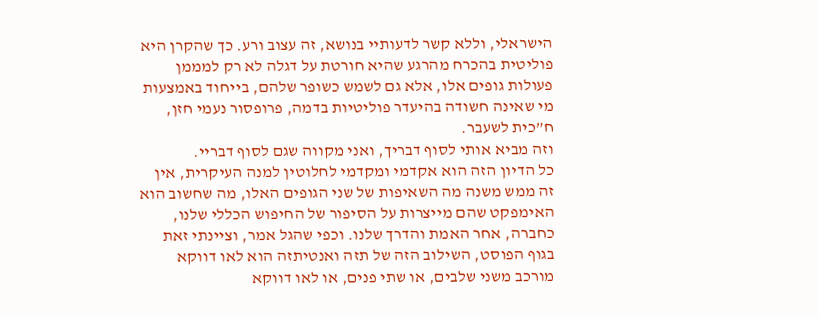הישראלי, וללא קשר לדעותיי בנושא, זה עצוב ורע. כך שהקרן היא פוליטית בהכרח מהרגע שהיא חורטת על דגלה לא רק למממן פעולות גופים אלו, אלא גם לשמש כשופר שלהם, בייחוד באמצעות מי שאינה חשודה בהיעדר פוליטיות בדמה, פרופסור נעמי חזן, ח”כית לשעבר.
וזה מביא אותי לסוף דבריך, ואני מקווה שגם לסוף דבריי.
כל הדיון הזה הוא אקדמי ומקדמי לחלוטין למנה העיקרית, אין זה ממש משנה מה השאיפות של שני הגופים האלו, מה שחשוב הוא האימפקט שהם מייצרות על הסיפור של החיפוש הכללי שלנו, כחברה, אחר האמת והדרך שלנו. וכפי שהגל אמר, וציינתי זאת בגוף הפוסט, השילוב הזה של תזה ואנטיתזה הוא לאו דווקא מורכב משני שלבים, או שתי פנים, או לאו דווקא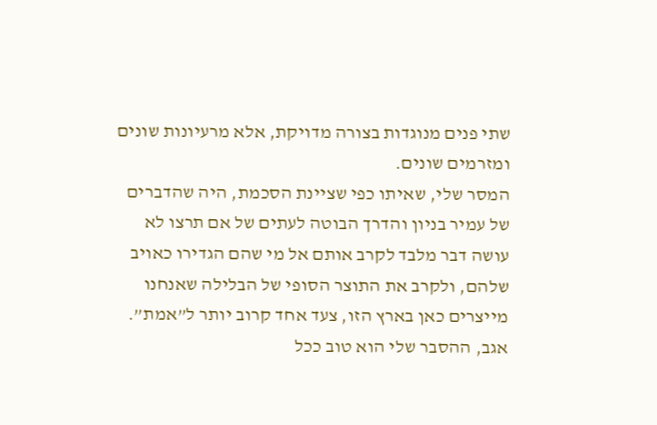שתי פנים מנוגדות בצורה מדויקת, אלא מרעיונות שונים ומזרמים שונים.
המסר שלי, שאיתו כפי שציינת הסכמת, היה שהדברים של עמיר בניון והדרך הבוטה לעתים של אם תרצו לא עושה דבר מלבד לקרב אותם אל מי שהם הגדירו כאויב שלהם, ולקרב את התוצר הסופי של הבלילה שאנחנו מייצרים כאן בארץ הזו, צעד אחד קרוב יותר ל”אמת”.
אגב, ההסבר שלי הוא טוב ככל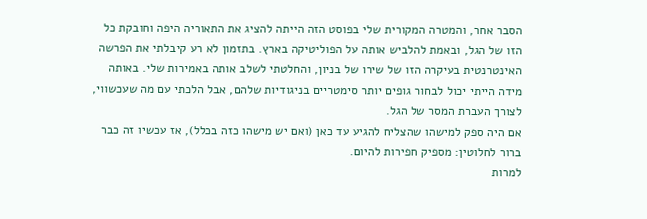הסבר אחר, והמטרה המקורית שלי בפוסט הזה הייתה להציג את התאוריה היפה וחובקת כל הזו של הגל, ובאמת להלביש אותה על הפוליטיקה בארץ. בתזמון לא רע קיבלתי את הפרשה האינטרנטית בעיקרה הזו של שירו של בניון, והחלטתי לשלב אותה באמירות שלי. באותה מידה הייתי יכול לבחור גופים יותר סימטריים בניגודיות שלהם, אבל הלכתי עם מה שעכשווי, לצורך העברת המסר של הגל.
אם היה ספק למישהו שהצליח להגיע עד כאן (ואם יש מישהו כזה בכלל), אז עכשיו זה כבר ברור לחלוטין: מספיק חפירות להיום.
למרות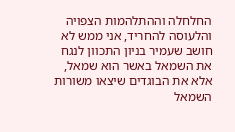החלחלה וההתלהמות הצפויה והלעוסה להחריד, אני ממש לא חושב שעמיר בניון התכוון לנגח את השמאל באשר הוא שמאל, אלא את הבוגדים שיצאו משורות השמאל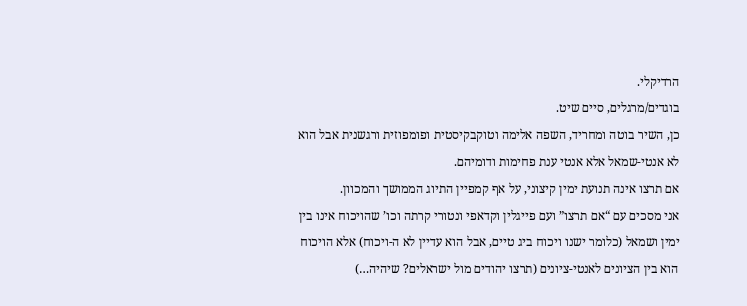הרדיקלי.
בוגדים/מרגלים, סיים שיט.
כן, השיר בוטה ומחריד, השפה אלימה וטוקבקיסטית ופומפוזית ורגשנית אבל הוא לא אנטי-שמאל אלא אנטי ענת פחימות ודומיהם.
אם תרצו אינה תנועת ימין קיצוני, על אף קמפיין התיוג הממושך והמכוון.
אני מסכים עם “אם תרצו” ועם פייגלין וקדאפי ונטורי קרתה וכו’ שהויכוח אינו בין ימין ושמאל (כלומר ישנו ויכוח ביג טיים, אבל הוא עדיין לא ה-ויכוח) אלא הויכוח הוא בין הציונים לאנטי-ציונים (תרצו יהודים מול ישראלים? שיהיה…)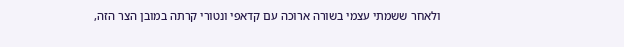ולאחר ששמתי עצמי בשורה ארוכה עם קדאפי ונטורי קרתה במובן הצר הזה,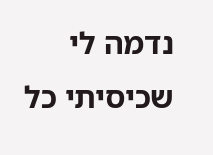נדמה לי שכיסיתי כל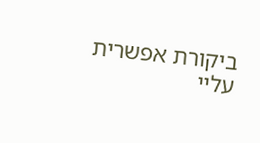ביקורת אפשרית עליי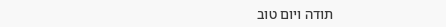תודה ויום טוב